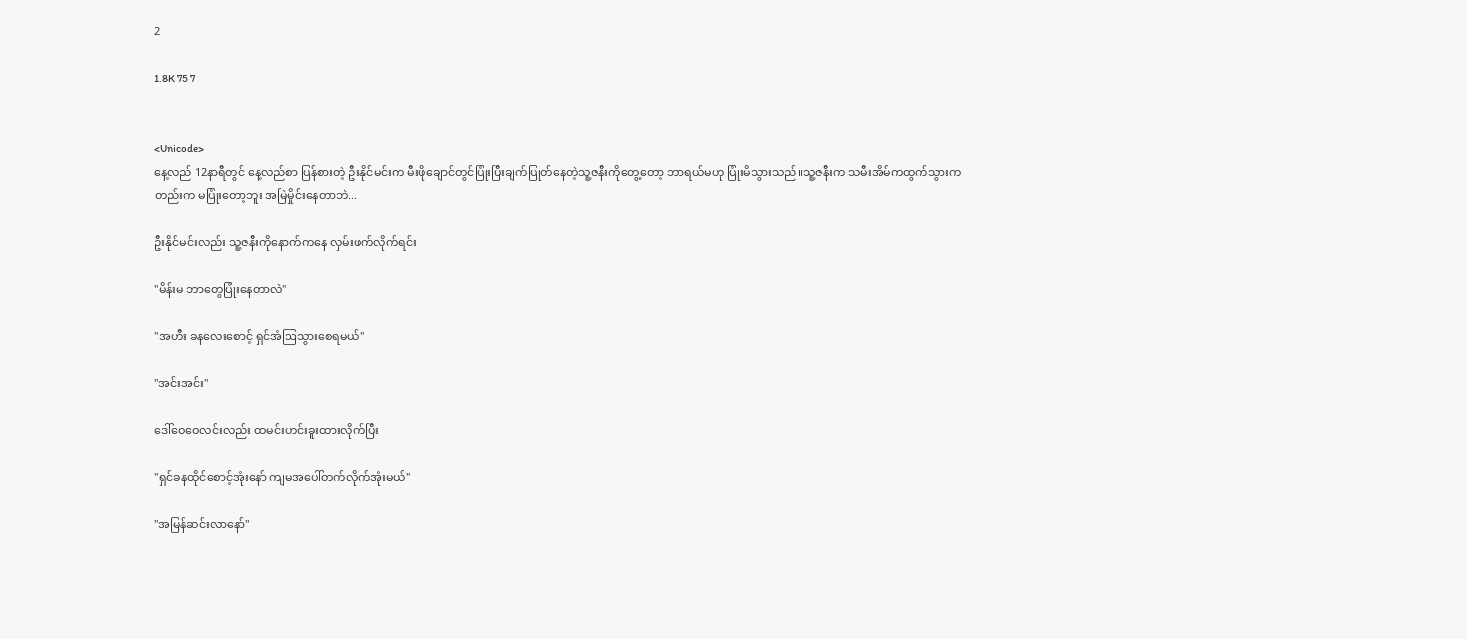2

1.8K 75 7


<Unicode>
နေ့လည် 12နာရီတွင် နေ့လည်စာ ပြန်စားတဲ့ ဦးနိုင်မင်းက မီးဖိုချောင်တွင်ပြုံးပြီးချက်ပြုတ်နေတဲ့သူ့ဇနီးကိုတွေ့တော့ ဘာရယ်မဟု ပြုံးမိသွားသည်။သူ့ဇနီးက သမီးအိမ်ကထွက်သွားကတည်းက မပြုံးတော့ဘူး အမြဲမှိုင်းနေတာဘဲ...

ဦးနိုင်မင်းလည်း သူ့ဇနီးကိုနောက်ကနေ လှမ်းဖက်လိုက်ရင်း

"မိန်းမ ဘာတွေပြုံးနေတာလဲ"

"အဟီး ခန‌လေးစောင့် ရှင်အံဩသွားစေရမယ်"

"အင်းအင်း"

ဒေါ်ဝေဝေလင်းလည်း ထမင်းဟင်းခူးထားလိုက်ပြီး

"ရှင်ခနထိုင်စောင့်အုံးနော် ကျမအပေါ်တက်လိုက်အုံးမယ်"

"အမြန်ဆင်းလာနော်"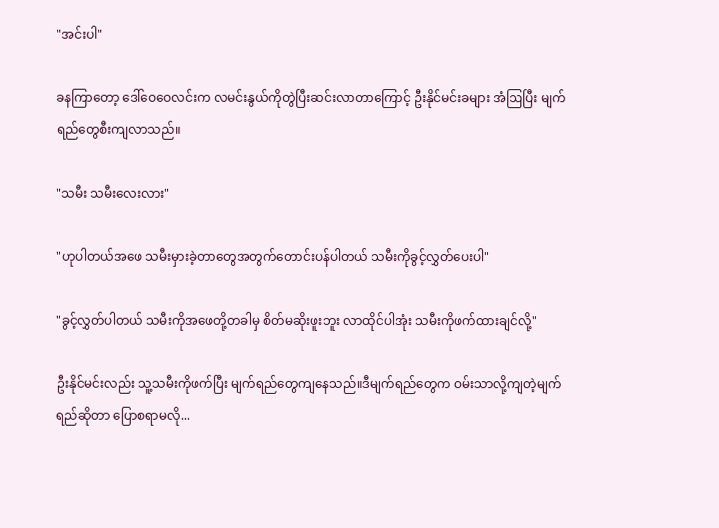"အင်းပါ"

ခနကြာတော့ ဒေါ်ဝေဝေလင်းက လမင်းနွယ်ကိုတွဲပြီးဆင်းလာတာကြောင့် ဦးနိုင်မင်းခများ အံဩပြီး မျက်ရည်တွေစီးကျလာသည်။

"သမီး သမီးလေးလား"

"ဟုပါတယ်အဖေ သမီးမှားခဲ့တာတွေအတွက်တောင်းပန်ပါတယ် သမီးကိုခွင့်လွှတ်ပေးပါ"

"ခွင့်လွှတ်ပါတယ် သမီးကိုအဖေတို့တခါမှ စိတ်မဆိုးဖူးဘူး လာထိုင်ပါအုံး သမီးကိုဖက်ထားချင်လို့"

ဦးနိုင်မင်းလည်း သူ့သမီးကိုဖက်ပြီး မျက်ရည်တွေကျနေသည်။ဒီမျက်ရည်တွေက ဝမ်းသာလို့ကျတဲ့မျက်ရည်ဆိုတာ ပြောစရာမလို...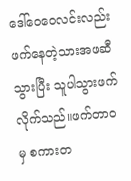ဒေါ်ဝေဝေလင်းလည်း ဖက်နေတဲ့သားအဖဆီသွားပြီး သူပါသွားဖက်လိုက်သည်။ဖက်တာဝမှ စကားတ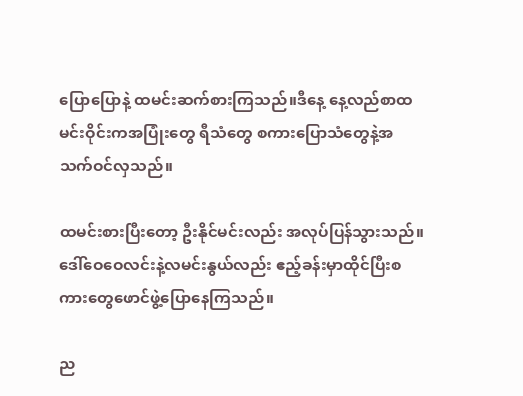ပြောပြောနဲ့ ထမင်းဆက်စားကြသည်။ဒီနေ့ နေ့လည်စာထမင်းဝိုင်းကအပြုံးတွေ ရီသံတွေ စကားပြောသံတွေနဲ့အသက်ဝင်လှသည်။

ထမင်းစားပြီးတော့ ဦးနိုင်မင်းလည်း အလုပ်ပြန်သွားသည်။ဒေါ်ဝေဝေလင်းနဲ့လမင်းနွယ်လည်း ဧည့်ခန်းမှာထိုင်ပြီးစကားတွေဖောင်ဖွဲ့ပြောနေကြသည်။

ည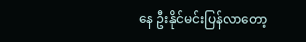နေ ဦးနိုင်မင်းပြန်လာတော့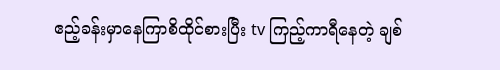ဧည့်ခန်းမှာနေကြာစိထိုင်စားပြီး tv ကြည့်ကာရီနေတဲ့ ချစ်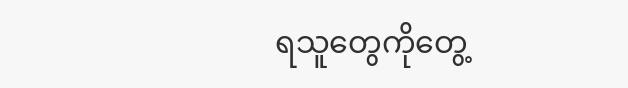ရသူတွေကိုတွေ့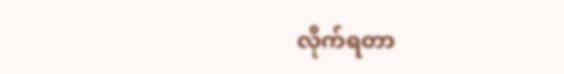လိုက်ရတာ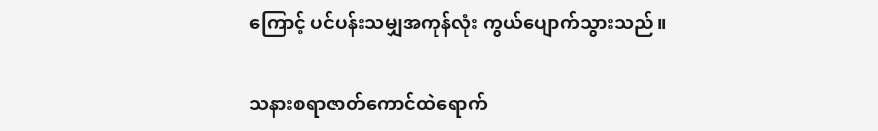ကြောင့် ပင်ပန်းသမျှအကုန်လုံး ကွယ်ပျောက်သွားသည်။

သနားစရာဇာတ်ကောင်ထဲရောက်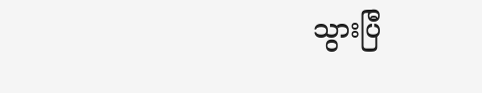သွားပြီ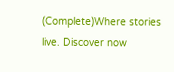(Complete)Where stories live. Discover now